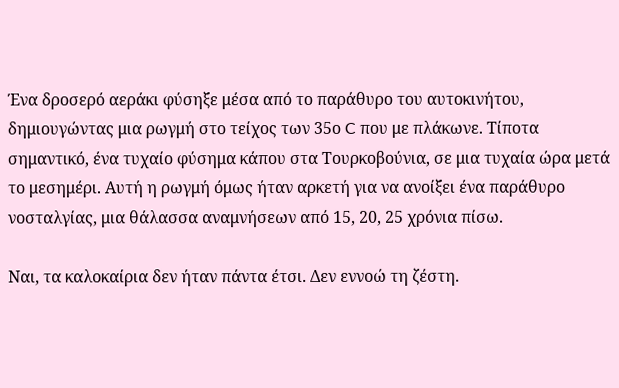Ένα δροσερό αεράκι φύσηξε μέσα από το παράθυρο του αυτοκινήτου, δημιουγώντας μια ρωγμή στο τείχος των 35ο C που με πλάκωνε. Τίποτα σημαντικό, ένα τυχαίο φύσημα κάπου στα Τουρκοβούνια, σε μια τυχαία ώρα μετά το μεσημέρι. Αυτή η ρωγμή όμως ήταν αρκετή για να ανοίξει ένα παράθυρο νοσταλγίας, μια θάλασσα αναμνήσεων από 15, 20, 25 χρόνια πίσω.

Ναι, τα καλοκαίρια δεν ήταν πάντα έτσι. Δεν εννοώ τη ζέστη.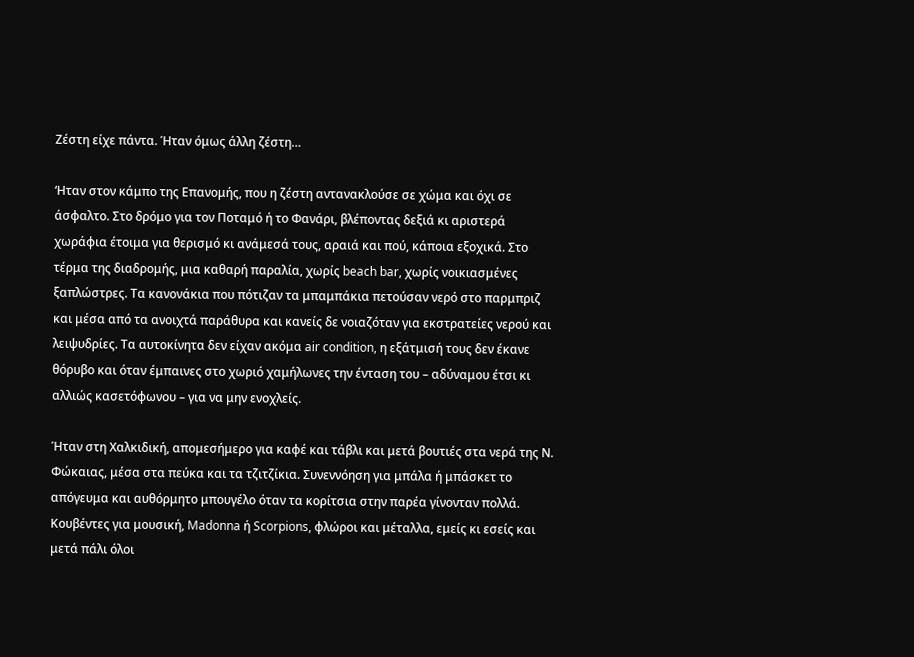Ζέστη είχε πάντα. Ήταν όμως άλλη ζέστη…

‘Ηταν στον κάμπο της Επανομής, που η ζέστη αντανακλούσε σε χώμα και όχι σε άσφαλτο. Στο δρόμο για τον Ποταμό ή το Φανάρι, βλέποντας δεξιά κι αριστερά χωράφια έτοιμα για θερισμό κι ανάμεσά τους, αραιά και πού, κάποια εξοχικά. Στο τέρμα της διαδρομής, μια καθαρή παραλία, χωρίς beach bar, χωρίς νοικιασμένες ξαπλώστρες. Τα κανονάκια που πότιζαν τα μπαμπάκια πετούσαν νερό στο παρμπριζ και μέσα από τα ανοιχτά παράθυρα και κανείς δε νοιαζόταν για εκστρατείες νερού και λειψυδρίες. Τα αυτοκίνητα δεν είχαν ακόμα air condition, η εξάτμισή τους δεν έκανε θόρυβο και όταν έμπαινες στο χωριό χαμήλωνες την ένταση του – αδύναμου έτσι κι αλλιώς κασετόφωνου – για να μην ενοχλείς.

Ήταν στη Χαλκιδική, απομεσήμερο για καφέ και τάβλι και μετά βουτιές στα νερά της Ν. Φώκαιας, μέσα στα πεύκα και τα τζιτζίκια. Συνεννόηση για μπάλα ή μπάσκετ το απόγευμα και αυθόρμητο μπουγέλο όταν τα κορίτσια στην παρέα γίνονταν πολλά. Κουβέντες για μουσική, Madonna ή Scorpions, φλώροι και μέταλλα, εμείς κι εσείς και μετά πάλι όλοι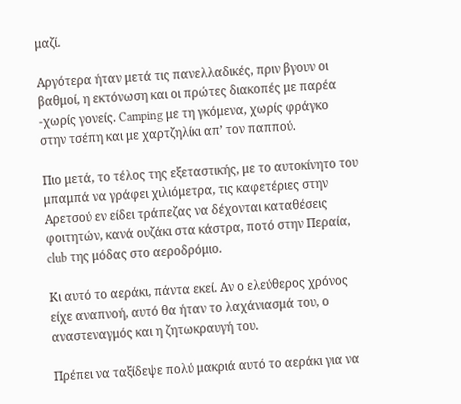μαζί.

Αργότερα ήταν μετά τις πανελλαδικές, πριν βγουν οι βαθμοί, η εκτόνωση και οι πρώτες διακοπές με παρέα -χωρίς γονείς. Camping με τη γκόμενα, χωρίς φράγκο στην τσέπη και με χαρτζηλίκι απ’ τον παππού.

Πιο μετά, το τέλος της εξεταστικής, με το αυτοκίνητο του μπαμπά να γράφει χιλιόμετρα, τις καφετέριες στην Αρετσού εν είδει τράπεζας να δέχονται καταθέσεις φοιτητών, κανά ουζάκι στα κάστρα, ποτό στην Περαία, club της μόδας στο αεροδρόμιο.

Κι αυτό το αεράκι, πάντα εκεί. Αν ο ελεύθερος χρόνος είχε αναπνοή, αυτό θα ήταν το λαχάνιασμά του, ο αναστεναγμός και η ζητωκραυγή του.

Πρέπει να ταξίδεψε πολύ μακριά αυτό το αεράκι για να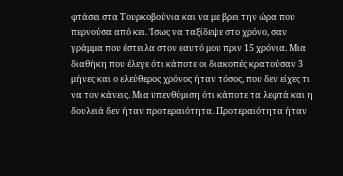φτάσει στα Τουρκοβούνια και να με βρει την ώρα που περνούσα από κει. Ίσως να ταξίδεψε στο χρόνο, σαν γράμμα που έστειλα στον εαυτό μου πριν 15 χρόνια. Μια διαθήκη που έλεγε ότι κάποτε οι διακοπές κρατούσαν 3 μήνες και ο ελεύθερος χρόνος ήταν τόσος, που δεν είχες τι να τον κάνεις. Μια υπενθύμιση ότι κάποτε τα λεφτά και η δουλειά δεν ήταν προτεραιότητα. Προτεραιότητα ήταν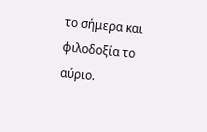το σήμερα και φιλοδοξία το αύριο.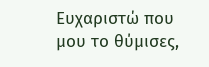Ευχαριστώ που μου το θύμισες,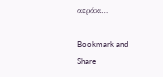αεράκι…

Bookmark and Share